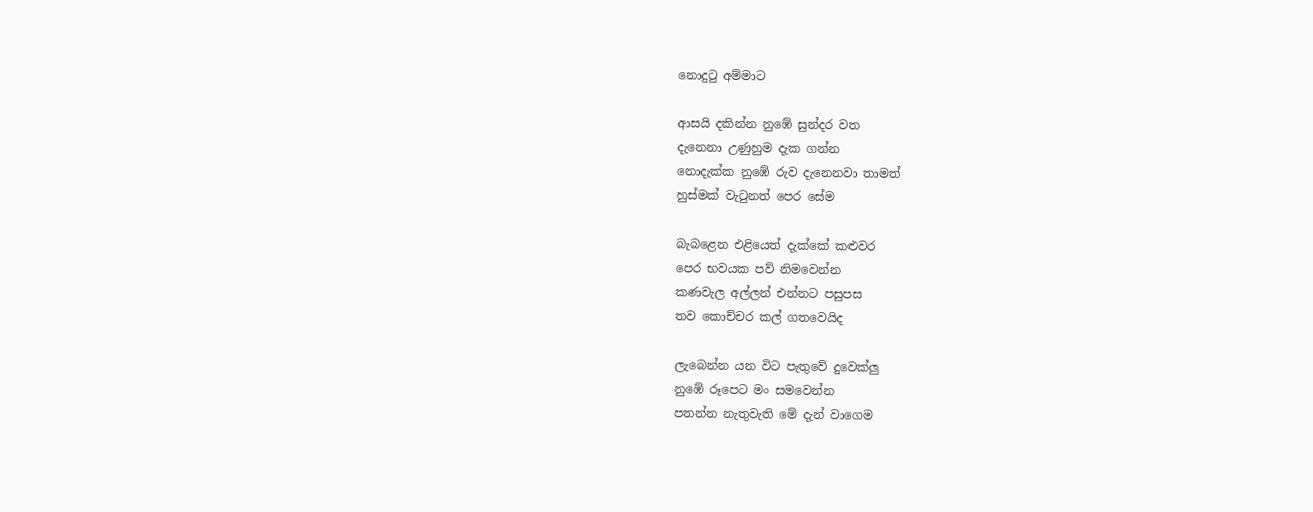නොදුටු අම්මාට

ආසයි දකින්න නුඹේ සුන්දර වත
දැනෙනා උණුහුම දැක ගන්න
නොදැක්ක නුඹේ රුව දැනෙනවා තාමත්
හුස්මක් වැටුනත් පෙර සේම

බැබළෙන එළියෙත් දැක්කේ කළුවර
පෙර භවයක පව් නිමවෙන්න
කණවැල අල්ලන් එන්නට පසුපස
තව කොච්චර කල් ගතවෙයිද

ලැබෙන්න යන විට පැතුවේ දුවෙක්ලු
නුඹේ රූපෙට මං සමවෙන්න
පතන්න නැතුවැති මේ දැන් වාගෙම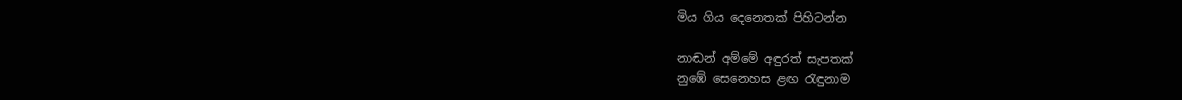මිය ගිය දෙනෙතක් පිහිටන්න

නාඬන් අම්මේ අඳුරත් සැපතක්
නුඹේ සෙනෙහස ළඟ රැඳුනාම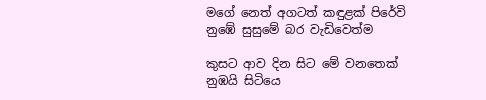මගේ නෙත් අගටත් කඳුළක් පිරේවි
නුඹේ සුසුමේ බර වැඩිවෙත්ම

කුසට ආව දින සිට මේ වනතෙක්
නුඹයි සිටියෙ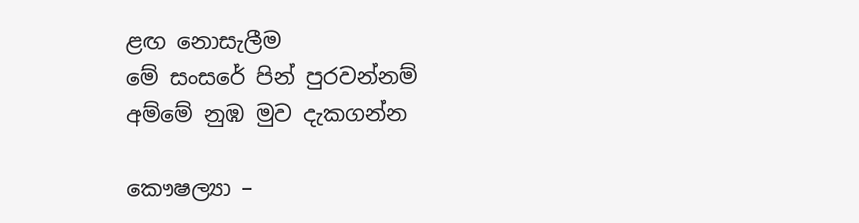ළඟ නොසැලීම
මේ සංසරේ පින් පුරවන්නම්
අම්මේ නුඹ මුව දැකගන්න

කෞෂල්‍යා –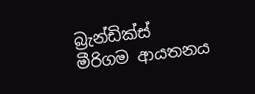බ්‍රැන්ඩික්ස් මීරිගම ආයතනය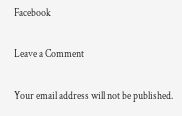Facebook

Leave a Comment

Your email address will not be published.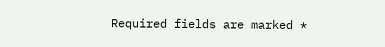Required fields are marked *